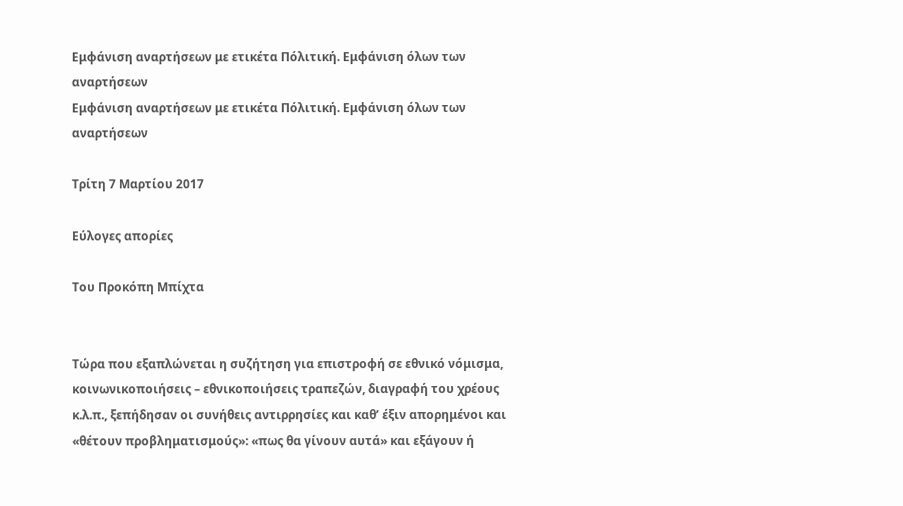Εμφάνιση αναρτήσεων με ετικέτα Πόλιτική. Εμφάνιση όλων των αναρτήσεων
Εμφάνιση αναρτήσεων με ετικέτα Πόλιτική. Εμφάνιση όλων των αναρτήσεων

Τρίτη 7 Μαρτίου 2017

Εύλογες απορίες

Του Προκόπη Μπίχτα


Τώρα που εξαπλώνεται η συζήτηση για επιστροφή σε εθνικό νόμισμα, κοινωνικοποιήσεις – εθνικοποιήσεις τραπεζών, διαγραφή του χρέους κ.λ.π., ξεπήδησαν οι συνήθεις αντιρρησίες και καθ’ έξιν απορημένοι και «θέτουν προβληματισμούς»: «πως θα γίνουν αυτά» και εξάγουν ή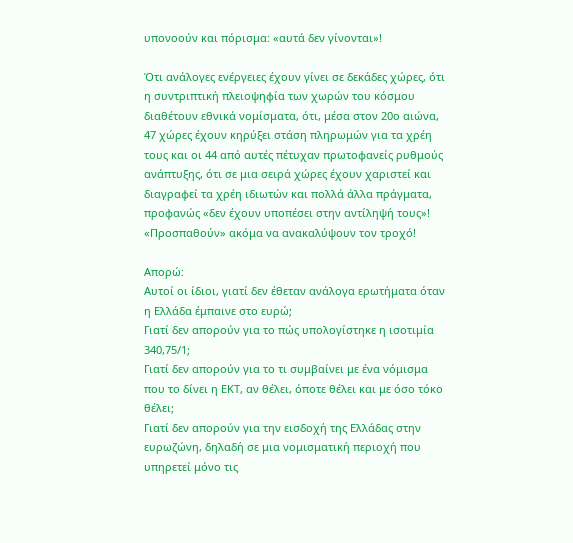υπονοούν και πόρισμα: «αυτά δεν γίνονται»!

Ότι ανάλογες ενέργειες έχουν γίνει σε δεκάδες χώρες, ότι η συντριπτική πλειοψηφία των χωρών του κόσμου διαθέτουν εθνικά νομίσματα, ότι, μέσα στον 20ο αιώνα, 47 χώρες έχουν κηρύξει στάση πληρωμών για τα χρέη τους και οι 44 από αυτές πέτυχαν πρωτοφανείς ρυθμούς ανάπτυξης, ότι σε μια σειρά χώρες έχουν χαριστεί και διαγραφεί τα χρέη ιδιωτών και πολλά άλλα πράγματα, προφανώς «δεν έχουν υποπέσει στην αντίληψή τους»! «Προσπαθούν» ακόμα να ανακαλύψουν τον τροχό!

Απορώ:
Αυτοί οι ίδιοι, γιατί δεν έθεταν ανάλογα ερωτήματα όταν η Ελλάδα έμπαινε στο ευρώ;
Γιατί δεν απορούν για το πώς υπολογίστηκε η ισοτιμία 340,75/1;
Γιατί δεν απορούν για το τι συμβαίνει με ένα νόμισμα που το δίνει η ΕΚΤ, αν θέλει, όποτε θέλει και με όσο τόκο θέλει;
Γιατί δεν απορούν για την εισδοχή της Ελλάδας στην ευρωζώνη, δηλαδή σε μια νομισματική περιοχή που υπηρετεί μόνο τις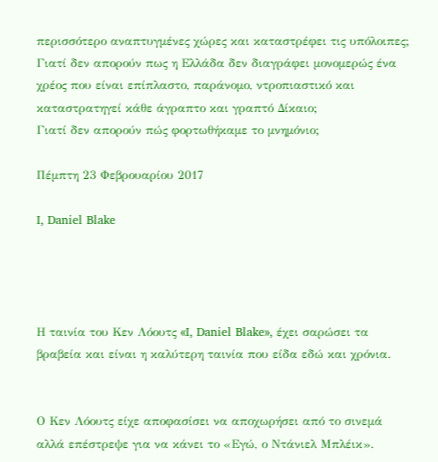περισσότερο αναπτυγμένες χώρες και καταστρέφει τις υπόλοιπες;
Γιατί δεν απορούν πως η Ελλάδα δεν διαγράφει μονομερώς ένα χρέος που είναι επίπλαστο, παράνομο, ντροπιαστικό και καταστρατηγεί κάθε άγραπτο και γραπτό Δίκαιο;
Γιατί δεν απορούν πώς φορτωθήκαμε το μνημόνιο;

Πέμπτη 23 Φεβρουαρίου 2017

I, Daniel Blake




Η ταινία του Κεν Λόουτς «I, Daniel Blake», έχει σαρώσει τα βραβεία και είναι η καλύτερη ταινία που είδα εδώ και χρόνια.


Ο Κεν Λόουτς είχε αποφασίσει να αποχωρήσει από το σινεμά αλλά επέστρεψε για να κάνει το «Εγώ, ο Ντάνιελ Μπλέικ».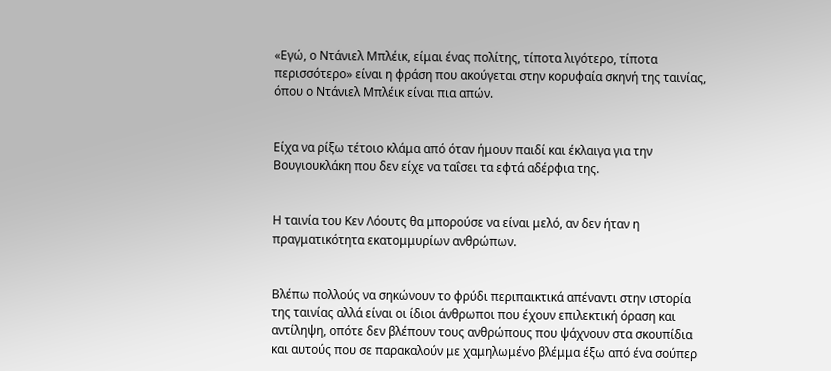«Εγώ, ο Ντάνιελ Μπλέικ, είμαι ένας πολίτης, τίποτα λιγότερο, τίποτα περισσότερο» είναι η φράση που ακούγεται στην κορυφαία σκηνή της ταινίας, όπου ο Ντάνιελ Μπλέικ είναι πια απών.


Είχα να ρίξω τέτοιο κλάμα από όταν ήμουν παιδί και έκλαιγα για την Βουγιουκλάκη που δεν είχε να ταΐσει τα εφτά αδέρφια της.


Η ταινία του Κεν Λόουτς θα μπορούσε να είναι μελό, αν δεν ήταν η πραγματικότητα εκατομμυρίων ανθρώπων.


Βλέπω πολλούς να σηκώνουν το φρύδι περιπαικτικά απέναντι στην ιστορία της ταινίας αλλά είναι οι ίδιοι άνθρωποι που έχουν επιλεκτική όραση και αντίληψη, οπότε δεν βλέπουν τους ανθρώπους που ψάχνουν στα σκουπίδια και αυτούς που σε παρακαλούν με χαμηλωμένο βλέμμα έξω από ένα σούπερ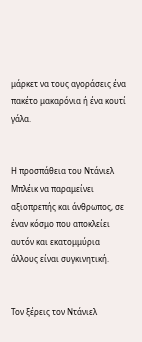μάρκετ να τους αγοράσεις ένα πακέτο μακαρόνια ή ένα κουτί γάλα.


Η προσπάθεια του Ντάνιελ Μπλέικ να παραμείνει αξιοπρεπής και άνθρωπος, σε έναν κόσμο που αποκλείει αυτόν και εκατομμύρια άλλους είναι συγκινητική.


Τον ξέρεις τον Ντάνιελ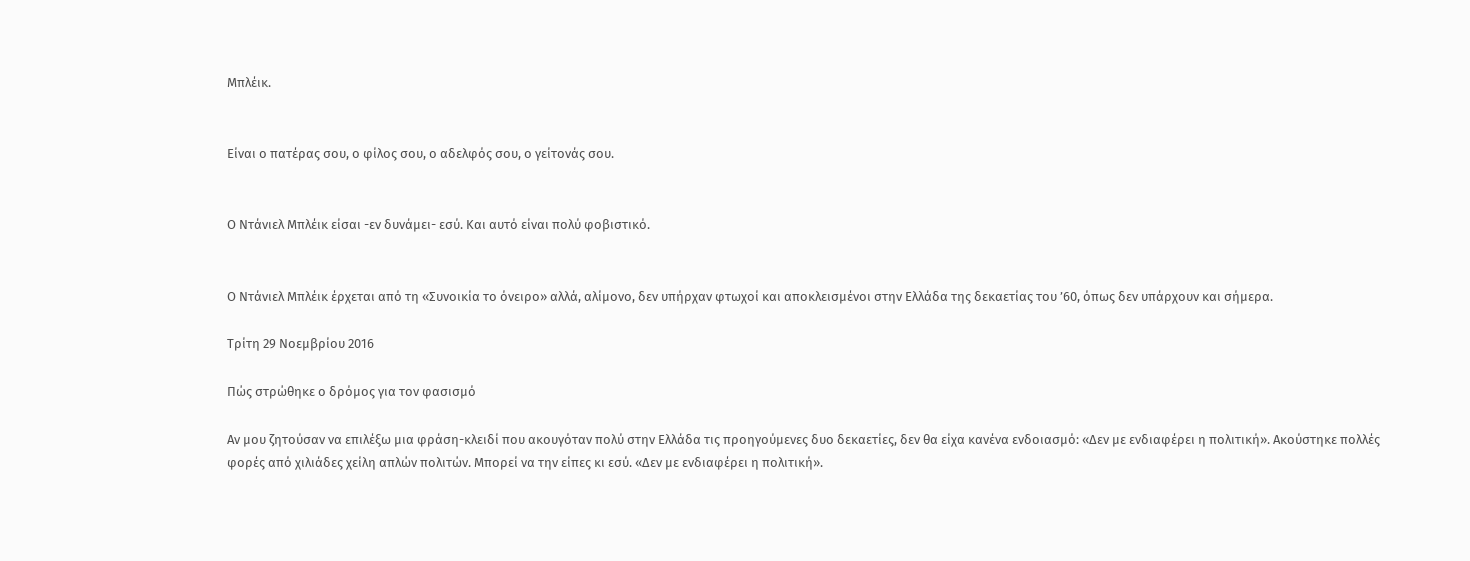Μπλέικ.


Είναι ο πατέρας σου, ο φίλος σου, ο αδελφός σου, ο γείτονάς σου.


Ο Ντάνιελ Μπλέικ είσαι -εν δυνάμει- εσύ. Και αυτό είναι πολύ φοβιστικό.


Ο Ντάνιελ Μπλέικ έρχεται από τη «Συνοικία το όνειρο» αλλά, αλίμονο, δεν υπήρχαν φτωχοί και αποκλεισμένοι στην Ελλάδα της δεκαετίας του ’60, όπως δεν υπάρχουν και σήμερα.

Τρίτη 29 Νοεμβρίου 2016

Πώς στρώθηκε ο δρόμος για τον φασισμό

Αν μου ζητούσαν να επιλέξω μια φράση-κλειδί που ακουγόταν πολύ στην Ελλάδα τις προηγούμενες δυο δεκαετίες, δεν θα είχα κανένα ενδοιασμό: «Δεν με ενδιαφέρει η πολιτική». Ακούστηκε πολλές φορές από χιλιάδες χείλη απλών πολιτών. Μπορεί να την είπες κι εσύ. «Δεν με ενδιαφέρει η πολιτική».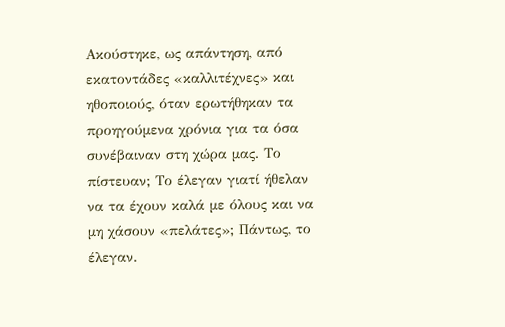Ακούστηκε, ως απάντηση, από εκατοντάδες «καλλιτέχνες» και ηθοποιούς, όταν ερωτήθηκαν τα προηγούμενα χρόνια για τα όσα συνέβαιναν στη χώρα μας. Το πίστευαν; Το έλεγαν γιατί ήθελαν να τα έχουν καλά με όλους και να μη χάσουν «πελάτες»; Πάντως, το έλεγαν.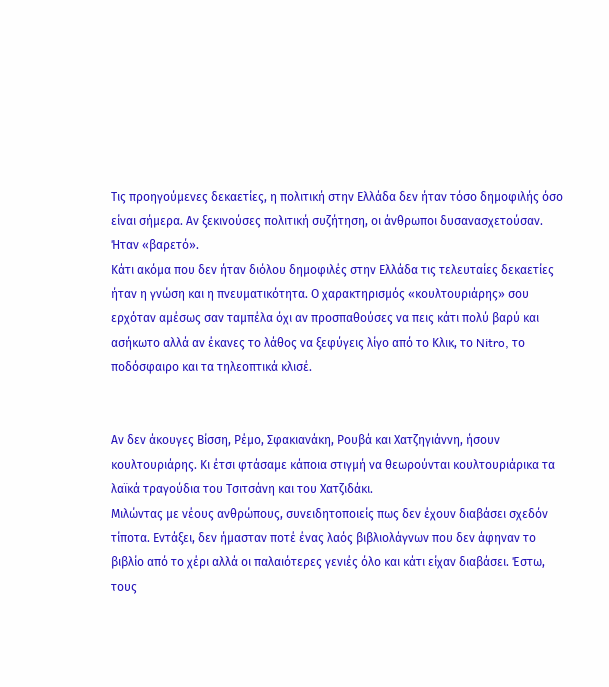Τις προηγούμενες δεκαετίες, η πολιτική στην Ελλάδα δεν ήταν τόσο δημοφιλής όσο είναι σήμερα. Αν ξεκινούσες πολιτική συζήτηση, οι άνθρωποι δυσανασχετούσαν. Ήταν «βαρετό».
Κάτι ακόμα που δεν ήταν διόλου δημοφιλές στην Ελλάδα τις τελευταίες δεκαετίες ήταν η γνώση και η πνευματικότητα. Ο χαρακτηρισμός «κουλτουριάρης» σου ερχόταν αμέσως σαν ταμπέλα όχι αν προσπαθούσες να πεις κάτι πολύ βαρύ και ασήκωτο αλλά αν έκανες το λάθος να ξεφύγεις λίγο από το Κλικ, το Nitro, το ποδόσφαιρο και τα τηλεοπτικά κλισέ.


Αν δεν άκουγες Βίσση, Ρέμο, Σφακιανάκη, Ρουβά και Χατζηγιάννη, ήσουν κουλτουριάρης. Κι έτσι φτάσαμε κάποια στιγμή να θεωρούνται κουλτουριάρικα τα λαϊκά τραγούδια του Τσιτσάνη και του Χατζιδάκι.
Μιλώντας με νέους ανθρώπους, συνειδητοποιείς πως δεν έχουν διαβάσει σχεδόν τίποτα. Εντάξει, δεν ήμασταν ποτέ ένας λαός βιβλιολάγνων που δεν άφηναν το βιβλίο από το χέρι αλλά οι παλαιότερες γενιές όλο και κάτι είχαν διαβάσει. Έστω, τους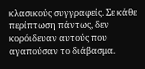κλασικούς συγγραφείς. Σε κάθε περίπτωση πάντως, δεν κορόιδευαν αυτούς που αγαπούσαν το διάβασμα.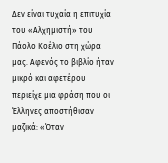Δεν είναι τυχαία η επιτυχία του «Αλχημιστή» του Πάολο Κοέλιο στη χώρα μας. Αφενός το βιβλίο ήταν μικρό και αφετέρου περιείχε μια φράση που οι Έλληνες αποστήθισαν μαζικά: «Όταν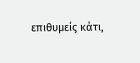επιθυμείς κάτι,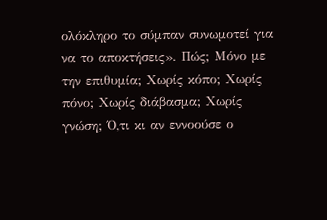ολόκληρο το σύμπαν συνωμοτεί για να το αποκτήσεις». Πώς; Μόνο με την επιθυμία; Χωρίς κόπο; Χωρίς πόνο; Χωρίς διάβασμα; Χωρίς γνώση; Ό,τι κι αν εννοούσε ο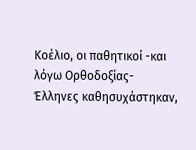Κοέλιο, οι παθητικοί -και λόγω Ορθοδοξίας- Έλληνες καθησυχάστηκαν,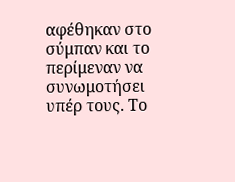αφέθηκαν στο σύμπαν και το περίμεναν να συνωμοτήσει υπέρ τους. Το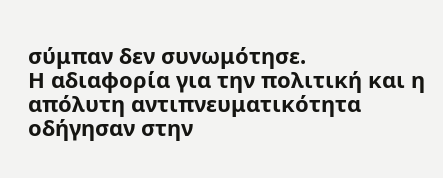σύμπαν δεν συνωμότησε.
Η αδιαφορία για την πολιτική και η απόλυτη αντιπνευματικότητα οδήγησαν στην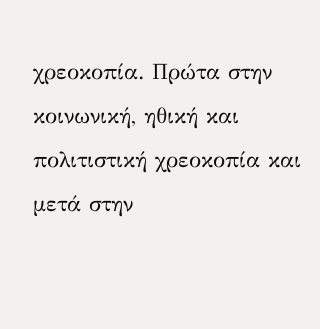χρεοκοπία. Πρώτα στην κοινωνική, ηθική και πολιτιστική χρεοκοπία και μετά στην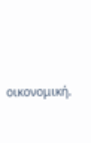οικονομική.